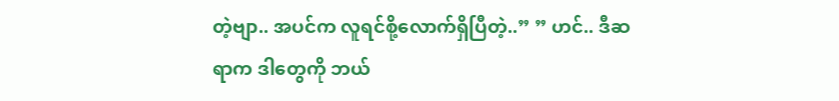တဲ့ဗျာ.. အပင်က လူရင်စို့လောက်ရှိပြီတဲ့..” ” ဟင်.. ဒီဆရာက ဒါတွေကို ဘယ်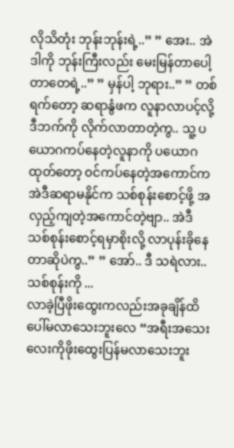လိုသိတုံး ဘုန်းဘုန်းရဲ့..” ” အေး.. အဲဒါကို ဘုန်းကြီးလည်း မေးမြန်တာပေါ့ တာတေရဲ့..” ” မှန်ပါ့ ဘုရား..” ” တစ်ရက်တော့ ဆရာနွံဖက လူနာလာပင့်လို့ ဒီဘက်ကို လိုက်လာတာတဲ့ကွ.. သူ့ ပယောဂကပ်နေတဲ့လူနာကို ပယောဂ ထုတ်တော့ ၀င်ကပ်နေတဲ့အကောင်က အဲဒီဆရာမနိုင်က သစ်စုန်းစောင့်ဖို့ အလှည့်ကျတဲ့အကောင်တဲ့ဗျာ.. အဲဒီ သစ်စုန်းစောင့်ရမှာစိုးလို့ လာပုန်းခိုနေတာဆိုပဲကွ..” ” အော်.. ဒီ သရဲလား.. သစ်စုန်းကို ...
လာခဲ့ပြီဖိုးထွေးကလည်းအခုချိန်ထိပေါ်မလာသေးဘူးလေ “အရီးအသေးလေးကိုဖိုးထွေးပြန်မလာသေးဘူး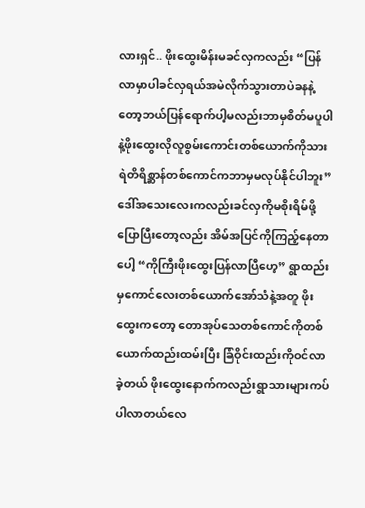လားရှင်.. ဖိုးထွေးမိန်းမခင်လှကလည်း “ပြန်လာမှာပါခင်လှရယ်အမဲလိုက်သွားတာပဲခနနဲ့တော့ဘယ်ပြန်ရောက်ပါ့မလည်းဘာမှစိတ်မပူပါနဲ့ဖိုးထွေးလိုလူစွမ်းကောင်းတစ်ယောက်ကိုသားရဲတိရိစ္ဆာန်တစ်ကောင်ကဘာမှမလုပ်နိုင်ပါဘူး” ဒေါ်အသေးလေးကလည်းခင်လှကိုမစိုးရိမ်ဖို့ပြောပြီးတော့လည်း အိမ်အပြင်ကိုကြည့်နေတာပေါ့ “ကိုကြီးဖိုးထွေးပြန်လာပြီဟေ့” ရွာထည်းမှကောင်လေးတစ်ယောက်အော်သံနဲ့အတူ ဖိုးထွေးကတော့ တောအုပ်သေတစ်ကောင်ကိုတစ်ယောက်ထည်းထမ်းပြီး ခြံဝိုင်းထည်းကိုဝင်လာခဲ့တယ် ဖိုးထွေးနောက်ကလည်းရွာသားများကပ်ပါလာတယ်လေ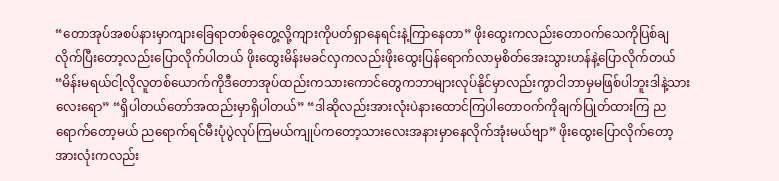“တောအုပ်အစပ်နားမှာကျားခြေရာတစ်ခုတွေ့လို့ကျားကိုပတ်ရှာနေရင်းနဲ့ကြာနေတာ” ဖိုးထွေးကလည်းတောဝက်သေကိုပြစ်ချလိုက်ပြီးတော့လည်းပြောလိုက်ပါတယ် ဖိုးထွေးမိန်းမခင်လှကလည်းဖိုးထွေးပြန်ရောက်လာမှစိတ်အေးသွားဟန်နဲ့ပြောလိုက်တယ် “မိန်းမရယ်ငါ့လိုလူတစ်ယောက်ကိုဒီတောအုပ်ထည်းကသားကောင်တွေကဘာများလုပ်နိုင်မှာလည်းကွာငါဘာမှမဖြစ်ပါဘူးဒါနဲ့သားလေးရော” “ရှိပါတယ်တော်အထည်းမှာရှိပါတယ်” “ဒါဆိုလည်းအားလုံးပဲနားထောင်ကြပါတောဝက်ကိုချက်ပြုတ်ထားကြ ညရောက်တော့မယ် ညရောက်ရင်မီးပုံပွဲလုပ်ကြမယ်ကျုပ်ကတော့သားလေးအနားမှာနေလိုက်အုံးမယ်ဗျာ” ဖိုးထွေးပြောလိုက်တော့အားလုံးကလည်း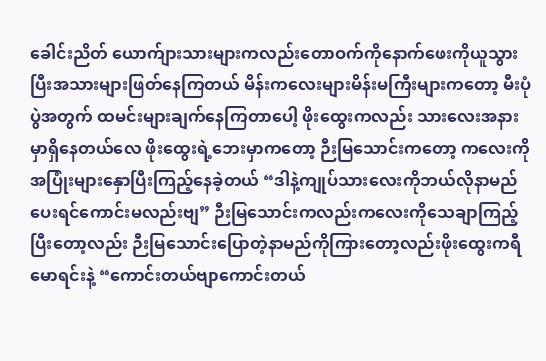ခေါင်းညိတ် ယောက်ျားသားများကလည်းတောဝက်ကိုနောက်ဖေးကိုယူသွားပြီးအသားများဖြတ်နေကြတယ် မိန်းကလေးများမိန်းမကြီးများကတော့ မီးပုံပွဲအတွက် ထမင်းများချက်နေကြတာပေါ့ ဖိုးထွေးကလည်း သားလေးအနားမှာရှိနေတယ်လေ ဖိုးထွေးရဲ့ဘေးမှာကတော့ ဉီးမြသောင်းကတော့ ကလေးကိုအပြုံးများနှောပြီးကြည့်နေခဲ့တယ် “ဒါနဲ့ကျုပ်သားလေးကိုဘယ်လိုနာမည်ပေးရင်ကောင်းမလည်းဗျ” ဉီးမြသောင်းကလည်းကလေးကိုသေချာကြည့်ပြီးတော့လည်း ဉီးမြသောင်းပြောတဲ့နာမည်ကိုကြားတော့လည်းဖိုးထွေးကရီမောရင်းနဲ့ “ကောင်းတယ်ဗျာကောင်းတယ်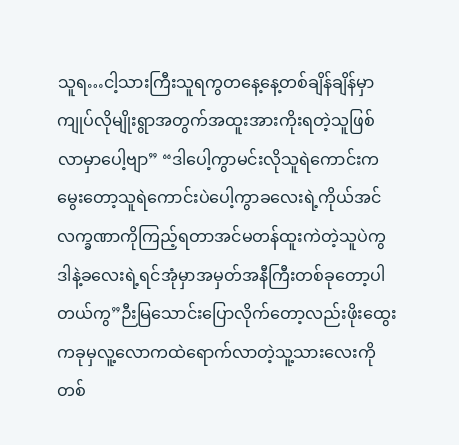သူရ…ငါ့သားကြီးသူရကွတနေ့နေ့တစ်ချိန်ချိန်မှာကျုပ်လိုမျိုးရွာအတွက်အထူးအားကိုးရတဲ့သူဖြစ်လာမှာပေါ့ဗျာ” “ဒါပေါ့ကွာမင်းလိုသူရဲကောင်းကမွေးတော့သူရဲကောင်းပဲပေါ့ကွာခလေးရဲ့ကိုယ်အင်လက္ခဏာကိုကြည့်ရတာအင်မတန်ထူးကဲတဲ့သူပဲကွ ဒါနဲ့ခလေးရဲ့ရင်အုံမှာအမှတ်အနီကြီးတစ်ခုတော့ပါတယ်ကွ”ဉီးမြသောင်းပြောလိုက်တော့လည်းဖိုးထွေးကခုမှလူ့လောကထဲရောက်လာတဲ့သူ့သားလေးကိုတစ်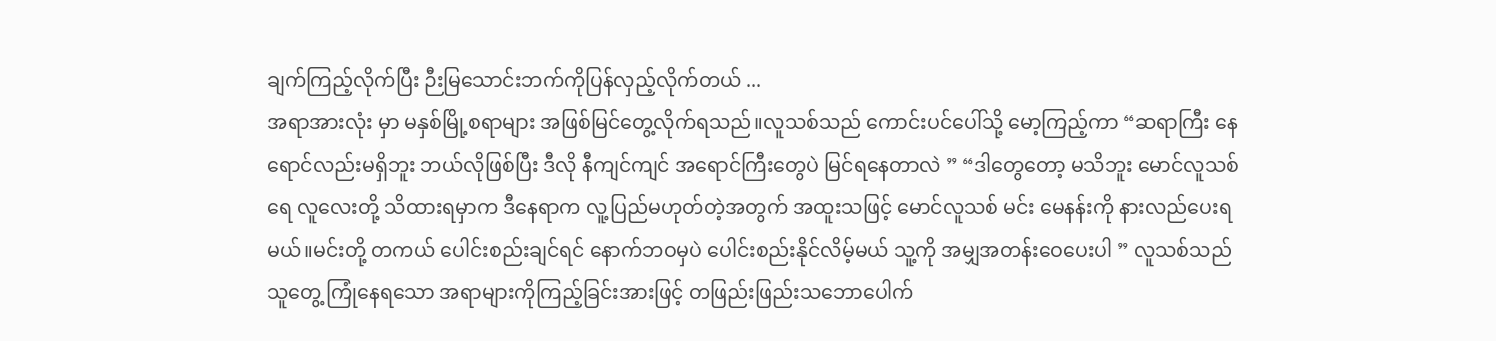ချက်ကြည့်လိုက်ပြီး ဉီးမြသောင်းဘက်ကိုပြန်လှည့်လိုက်တယ် ...
အရာအားလုံး မှာ မနှစ်မြို့စရာများ အဖြစ်မြင်တွေ့လိုက်ရသည်။လူသစ်သည် ကောင်းပင်ပေါ်သို့ မော့ကြည့်ကာ “ဆရာကြီး နေရောင်လည်းမရှိဘူး ဘယ်လိုဖြစ်ပြီး ဒီလို နီကျင်ကျင် အရောင်ကြီးတွေပဲ မြင်ရနေတာလဲ ” “ဒါတွေတော့ မသိဘူး မောင်လူသစ်ရေ လူလေးတို့ သိထားရမှာက ဒီနေရာက လူ့ပြည်မဟုတ်တဲ့အတွက် အထူးသဖြင့် မောင်လူသစ် မင်း မေနန်းကို နားလည်ပေးရမယ်။မင်းတို့ တကယ် ပေါင်းစည်းချင်ရင် နောက်ဘဝမှပဲ ပေါင်းစည်းနိုင်လိမ့်မယ် သူ့ကို အမျှအတန်းဝေပေးပါ ” လူသစ်သည် သူတွေ့ ကြုံနေရသော အရာများကိုကြည့်ခြင်းအားဖြင့် တဖြည်းဖြည်းသဘောပေါက်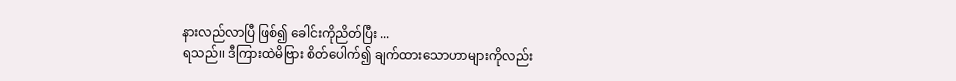နားလည်လာပြီ ဖြစ်၍ ခေါင်းကိုညိတ်ပြီး ...
ရသည်၊၊ ဒီကြားထဲမိဗြား စိတ်ပေါက်၍ ချက်ထားသောဟာများကိုလည်း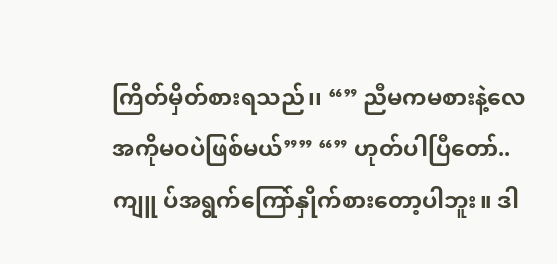ကြိတ်မှိတ်စားရသည်၊၊ “” ညီမကမစားနဲ့လေ အကိုမဝပဲဖြစ်မယ်”” “” ဟုတ်ပါပြီတော်.. ကျူ ပ်အရွက်ကြော်နှိုက်စားတော့ပါဘူး။ ဒါ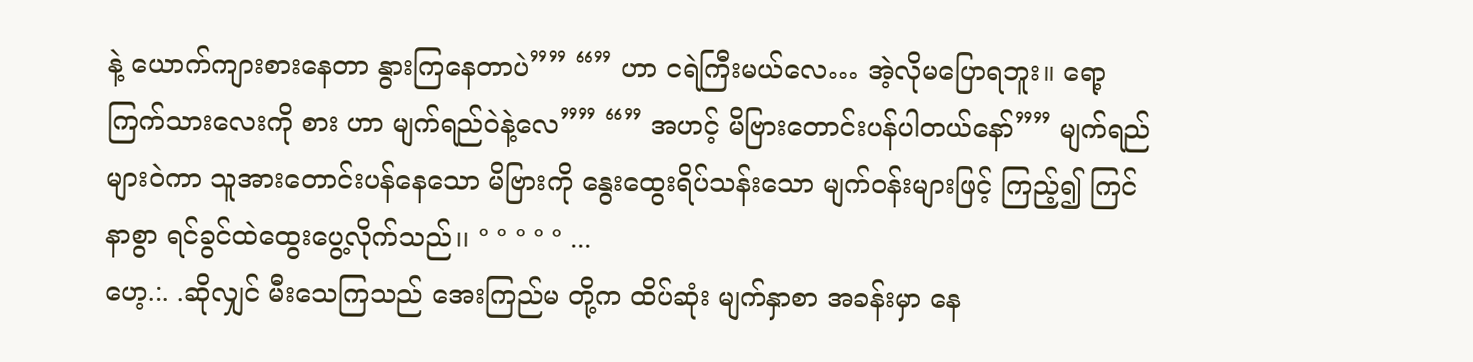နဲ့ ယောက်ကျားစားနေတာ နွားကြနေတာပဲ”” “” ဟာ ငရဲကြီးမယ်လေ… အဲ့လိုမပြောရဘူး။ ရော့ ကြက်သားလေးကို စား ဟာ မျက်ရည်ဝဲနဲ့လေ”” “” အဟင့် မိဗြားတောင်းပန်ပါတယ်နော်”” မျက်ရည်များဝဲကာ သူအားတောင်းပန်နေသော မိဗြားကို နွေးထွေးရိပ်သန်းသော မျက်ဝန်းများဖြင့် ကြည့်၍ ကြင်နာစွာ ရင်ခွင်ထဲထွေးပွေ့လိုက်သည်၊၊ ° ° ° ° ° ...
ဟေ့.:. .ဆိုလျှင် မီးသေကြသည် အေးကြည်မ တို့က ထိပ်ဆုံး မျက်နှာစာ အခန်းမှာ နေ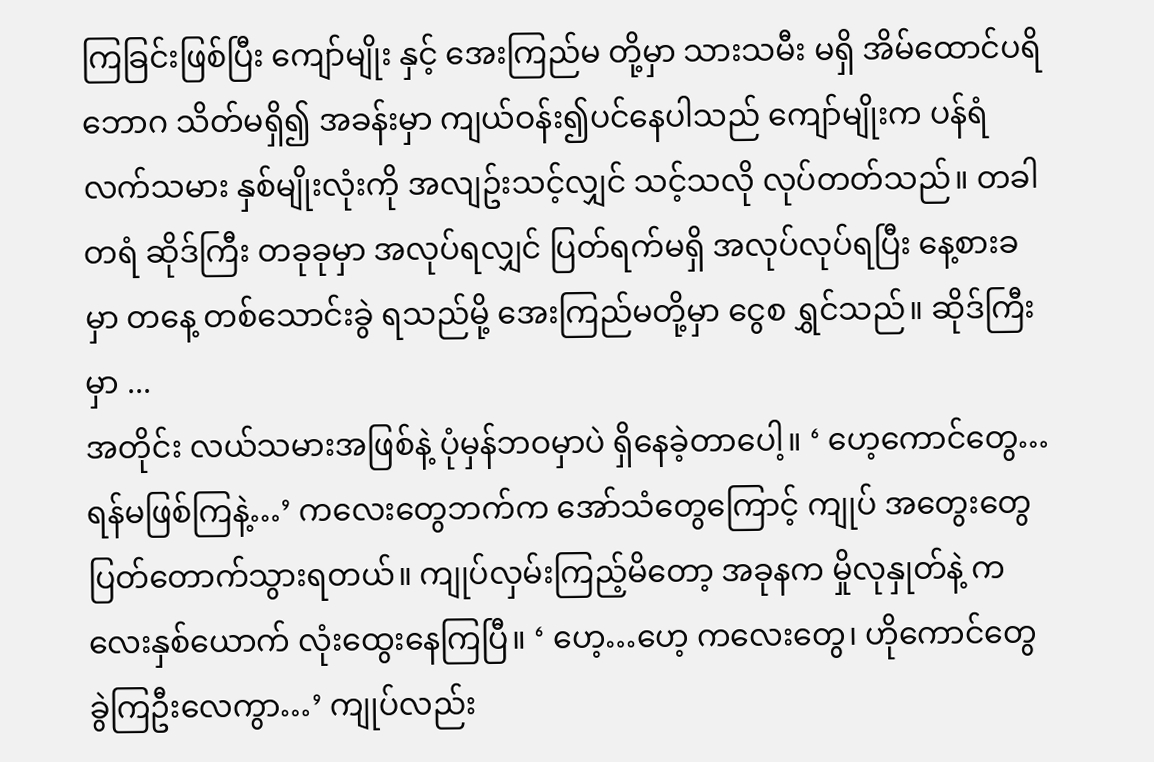ကြခြင်းဖြစ်ပြီး ကျော်မျိုး နှင့် အေးကြည်မ တို့မှာ သားသမီး မရှိ အိမ်ထောင်ပရိဘောဂ သိတ်မရှိ၍ အခန်းမှာ ကျယ်ဝန်း၍ပင်နေပါသည် ကျော်မျိုးက ပန်ရံ လက်သမား နှစ်မျိုးလုံးကို အလျဥ်းသင့်လျှင် သင့်သလို လုပ်တတ်သည်။ တခါတရံ ဆိုဒ်ကြီး တခုခုမှာ အလုပ်ရလျှင် ပြတ်ရက်မရှိ အလုပ်လုပ်ရပြီး နေ့စားခမှာ တနေ့ တစ်သောင်းခွဲ ရသည်မို့ အေးကြည်မတို့မှာ ငွေစ ရွှင်သည်။ ဆိုဒ်ကြီးမှာ ...
အတိုင်း လယ်သမားအဖြစ်နဲ့ ပုံမှန်ဘဝမှာပဲ ရှိနေခဲ့တာပေါ့။ ‘ ဟေ့ကောင်တွေ…ရန်မဖြစ်ကြနဲ့…’ ကလေးတွေဘက်က အော်သံတွေကြောင့် ကျုပ် အတွေးတွေ ပြတ်တောက်သွားရတယ်။ ကျုပ်လှမ်းကြည့်မိတော့ အခုနက မှိုလုနှုတ်နဲ့ ကလေးနှစ်ယောက် လုံးထွေးနေကြပြီ။ ‘ ဟေ့…ဟေ့ ကလေးတွေ၊ ဟိုကောင်တွေ ခွဲကြဦးလေကွာ…’ ကျုပ်လည်း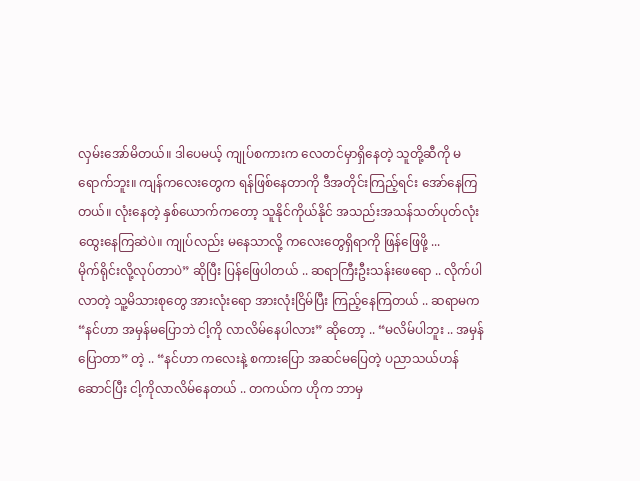လှမ်းအော်မိတယ်။ ဒါပေမယ့် ကျုပ်စကားက လေတင်မှာရှိနေတဲ့ သူတို့ဆီကို မရောက်ဘူး။ ကျန်ကလေးတွေက ရန်ဖြစ်နေတာကို ဒီအတိုင်းကြည့်ရင်း အော်နေကြတယ်။ လုံးနေတဲ့ နှစ်ယောက်ကတော့ သူနိုင်ကိုယ်နိုင် အသည်းအသန်သတ်ပုတ်လုံးထွေးနေကြဆဲပဲ။ ကျုပ်လည်း မနေသာလို့ ကလေးတွေရှိရာကို ဖြန်ဖြေဖို့ ...
မိုက်ရိုင်းလို့လုပ်တာပဲ” ဆိုပြီး ပြန်ဖြေပါတယ် .. ဆရာကြီးဦးသန်းဖေရော .. လိုက်ပါလာတဲ့ သူ့မိသားစုတွေ အားလုံးရော အားလုံးငြိမ်ပြီး ကြည့်နေကြတယ် .. ဆရာမက “နင်ဟာ အမှန်မပြောဘဲ ငါ့ကို လာလိမ်နေပါလား” ဆိုတော့ .. “မလိမ်ပါဘူး .. အမှန်ပြောတာ” တဲ့ .. “နင်ဟာ ကလေးနဲ့ စကားပြော အဆင်မပြေတဲ့ ပညာသယ်ဟန်ဆောင်ပြီး ငါ့ကိုလာလိမ်နေတယ် .. တကယ်က ဟိုက ဘာမှ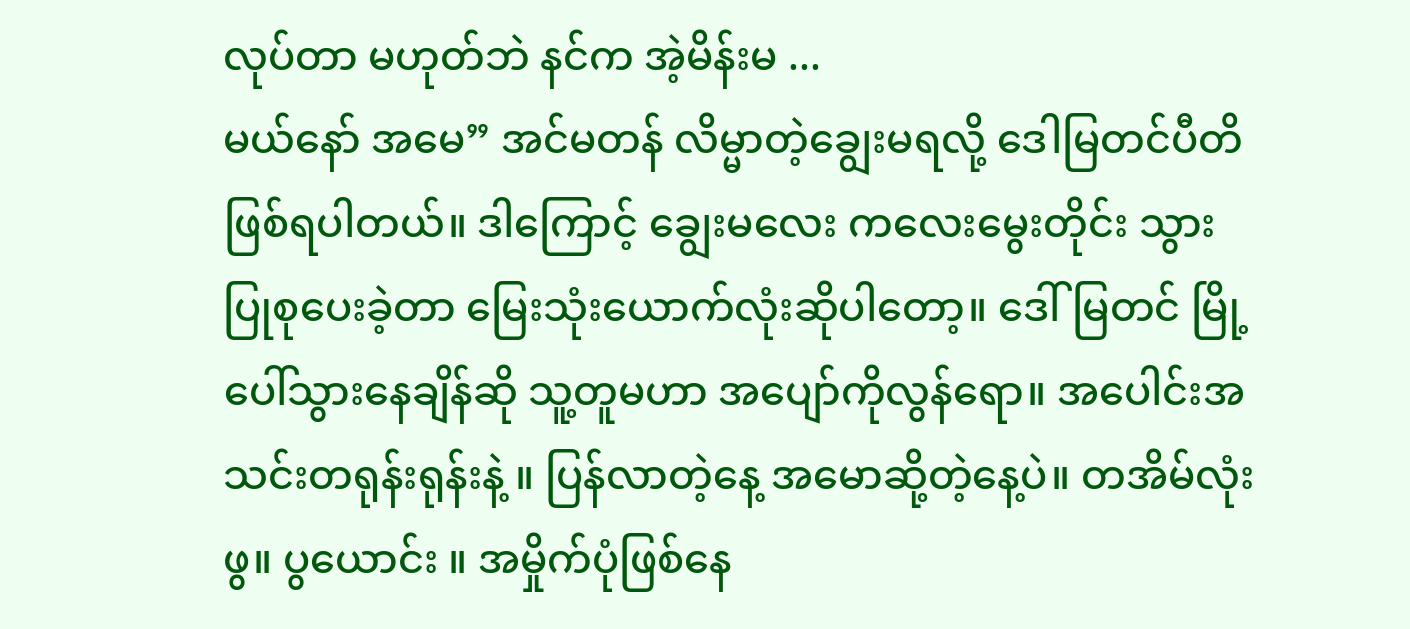လုပ်တာ မဟုတ်ဘဲ နင်က အဲ့မိန်းမ ...
မယ်နော် အမေ” အင်မတန် လိမ္မာတဲ့ချွေးမရလို့ ဒေါမြတင်ပီတိဖြစ်ရပါတယ်။ ဒါကြောင့် ချွေးမလေး ကလေးမွေးတိုင်း သွားပြုစုပေးခဲ့တာ မြေးသုံးယောက်လုံးဆိုပါတော့။ ဒေါ်မြတင် မြို့ပေါ်သွားနေချိန်ဆို သူ့တူမဟာ အပျော်ကိုလွန်ရော။ အပေါင်းအသင်းတရုန်းရုန်းနဲ့ ။ ပြန်လာတဲ့နေ့ အမောဆို့တဲ့နေ့ပဲ။ တအိမ်လုံးဖွ။ ပွယောင်း ။ အမှိုက်ပုံဖြစ်နေ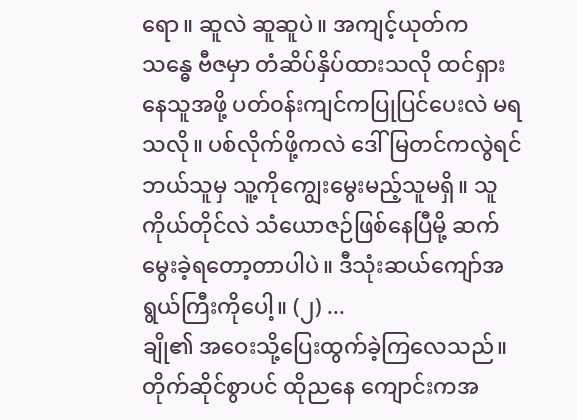ရော။ ဆူလဲ ဆူဆူပဲ။ အကျင့်ယုတ်က သန္ဓေ ဗီဇမှာ တံဆိပ်နှိပ်ထားသလို ထင်ရှားနေသူအဖို့ ပတ်၀န်းကျင်ကပြုပြင်ပေးလဲ မရသလို။ ပစ်လိုက်ဖို့ကလဲ ဒေါ်မြတင်ကလွဲရင် ဘယ်သူမှ သူ့ကိုကျွေးမွေးမည့်သူမရှိ။ သူကိုယ်တိုင်လဲ သံယောဇဉ်ဖြစ်နေပြီမို့ ဆက်မွေးခဲ့ရတော့တာပါပဲ။ ဒီသုံးဆယ်ကျော်အရွယ်ကြီးကိုပေါ့။ (၂) ...
ချို၏ အဝေးသို့ပြေးထွက်ခဲ့ကြလေသည်။ တိုက်ဆိုင်စွာပင် ထိုညနေ ကျောင်းကအ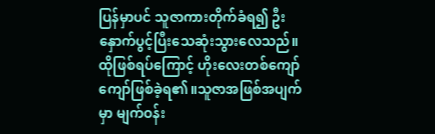ပြန်မှာပင် သူဇာကားတိုက်ခံရ၍ ဦးနှောက်ပွင့်ပြီးသေဆုံးသွားလေသည်။ထိုဖြစ်ရပ်ကြောင့် ဟိုးလေးတစ်ကျော်ကျော်ဖြစ်ခဲ့ရ၏။သူဇာအဖြစ်အပျက်မှာ မျက်ဝန်း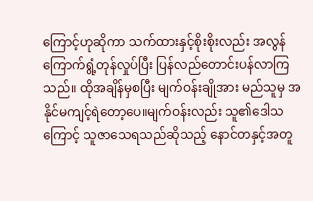ကြောင့်ဟုဆိုကာ သက်ထားနှင့်စိုးစိုးလည်း အလွန်ကြောက်ရွံ့တုန်လှုပ်ပြီး ပြန်လည်တောင်းပန်လာကြသည်။ ထိုအချိန်မှစပြီး မျက်ဝန်းချိုအား မည်သူမှ အနိုင်မကျင့်ရဲတော့ပေ။မျက်ဝန်းလည်း သူ၏ဒေါသကြောင့် သူဇာသေရသည်ဆိုသည့် နောင်တနှင့်အတူ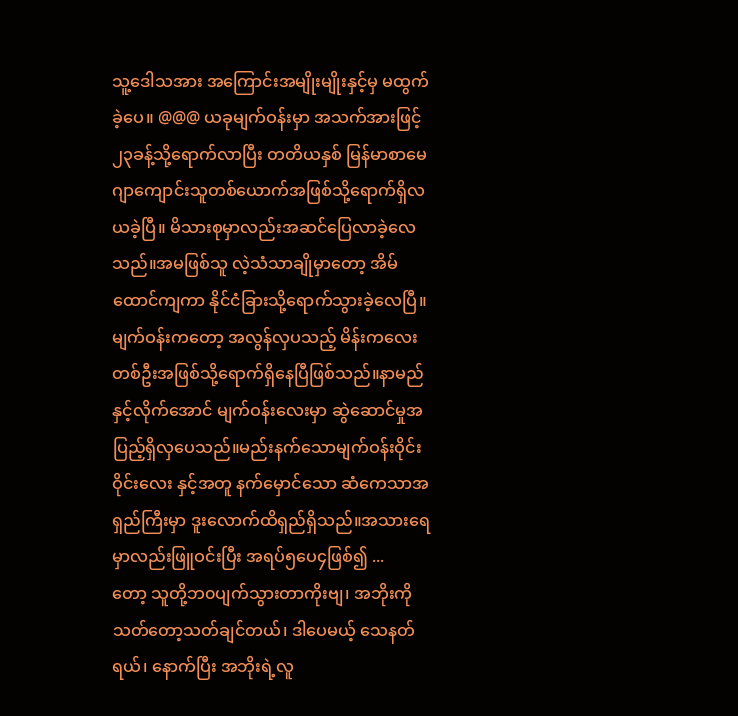သူ့ဒေါသအား အကြောင်းအမျိုးမျိုးနှင့်မှ မထွက်ခဲ့ပေ။ @@@ ယခုမျက်ဝန်းမှာ အသက်အားဖြင့်၂၃ခန့်သို့ရောက်လာပြီး တတိယနှစ် မြန်မာစာမေဂျာကျောင်းသူတစ်ယောက်အဖြစ်သို့ရောက်ရှိလယခဲ့ပြီ။ မိသားစုမှာလည်းအဆင်ပြေလာခဲ့လေသည်။အမဖြစ်သူ လဲ့သံသာချိုမှာတော့ အိမ်ထောင်ကျကာ နိုင်ငံခြားသို့ရောက်သွားခဲ့လေပြီ။မျက်ဝန်းကတော့ အလွန်လှပသည့် မိန်းကလေးတစ်ဦးအဖြစ်သို့ရောက်ရှိနေပြီဖြစ်သည်။နာမည်နှင့်လိုက်အောင် မျက်ဝန်းလေးမှာ ဆွဲဆောင်မှုအပြည့်ရှိလှပေသည်။မည်းနက်သောမျက်ဝန်းဝိုင်းဝိုင်းလေး နှင့်အတူ နက်မှောင်သော ဆံကေသာအရှည်ကြီးမှာ ဒူးလောက်ထိရှည်ရှိသည်။အသားရေမှာလည်းဖြူဝင်းပြီး အရပ်၅ပေ၄ဖြစ်၍ ...
တော့ သူတို့ဘ၀ပျက်သွားတာကိုးဗျ၊ အဘိုးကို သတ်တော့သတ်ချင်တယ်၊ ဒါပေမယ့် သေနတ်ရယ်၊ နောက်ပြီး အဘိုးရဲ့လူ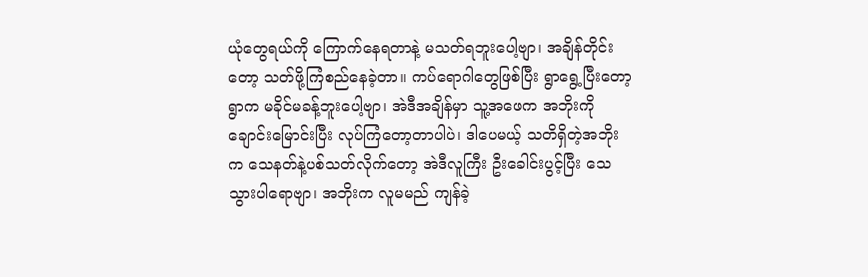ယုံတွေရယ်ကို ကြောက်နေရတာနဲ့ မသတ်ရဘူးပေါ့ဗျာ၊ အချိန်တိုင်းတော့ သတ်ဖို့ကြံစည်နေခဲ့တာ။ ကပ်ရောဂါတွေဖြစ်ပြီး ရွာရွေ့ပြီးတော့ ရွာက မခိုင်မခန့်ဘူးပေါ့ဗျာ၊ အဲဒီအချိန်မှာ သူ့အဖေက အဘိုးကိုချောင်းမြောင်းပြီး လုပ်ကြံတော့တာပါပဲ၊ ဒါပေမယ့် သတိရှိတဲ့အဘိုးက သေနတ်နဲ့ပစ်သတ်လိုက်တော့ အဲဒီလူကြီး ဦးခေါင်းပွင့်ပြီး သေသွားပါရောဗျာ၊ အဘိုးက လူမမည် ကျန်ခဲ့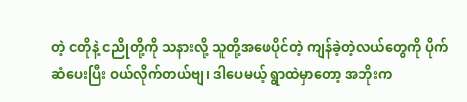တဲ့ ငတိုနဲ့ ငညိုတို့ကို သနားလို့ သူတို့အဖေပိုင်တဲ့ ကျန်ခဲ့တဲ့လယ်တွေကို ပိုက်ဆံပေးပြီး ဝယ်လိုက်တယ်ဗျ၊ ဒါပေမယ့် ရွာထဲမှာတော့ အဘိုးက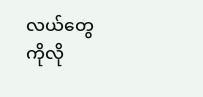လယ်တွေကိုလို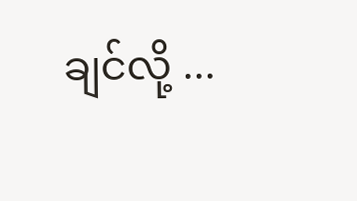ချင်လို့ ...